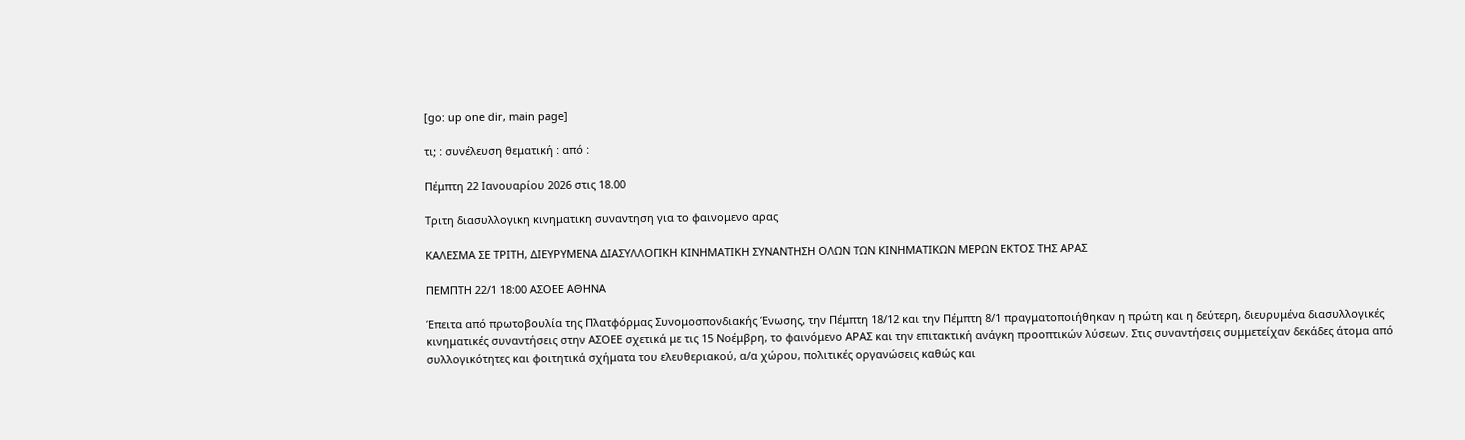[go: up one dir, main page]

τι; : συνέλευση θεματική : από :

Πέμπτη 22 Ιανουαρίου 2026 στις 18.00

Τριτη διασυλλογικη κινηματικη συναντηση για το φαινομενο αρας

ΚΑΛΕΣΜΑ ΣΕ ΤΡΙΤΗ, ΔΙΕΥΡΥΜΕΝΑ ΔΙΑΣΥΛΛΟΓΙΚΗ ΚΙΝΗΜΑΤΙΚΗ ΣΥΝΑΝΤΗΣΗ ΟΛΩΝ ΤΩΝ ΚΙΝΗΜΑΤΙΚΩΝ ΜΕΡΩΝ ΕΚΤΟΣ ΤΗΣ ΑΡΑΣ

ΠΕΜΠΤΗ 22/1 18:00 ΑΣΟΕΕ ΑΘΗΝΑ

Έπειτα από πρωτοβουλία της Πλατφόρμας Συνομοσπονδιακής Ένωσης, την Πέμπτη 18/12 και την Πέμπτη 8/1 πραγματοποιήθηκαν η πρώτη και η δεύτερη, διευρυμένα διασυλλογικές κινηματικές συναντήσεις στην ΑΣΟΕΕ σχετικά με τις 15 Νοέμβρη, το φαινόμενο ΑΡΑΣ και την επιτακτική ανάγκη προοπτικών λύσεων. Στις συναντήσεις συμμετείχαν δεκάδες άτομα από συλλογικότητες και φοιτητικά σχήματα του ελευθεριακού, α/α χώρου, πολιτικές οργανώσεις καθώς και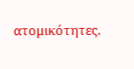ατομικότητες.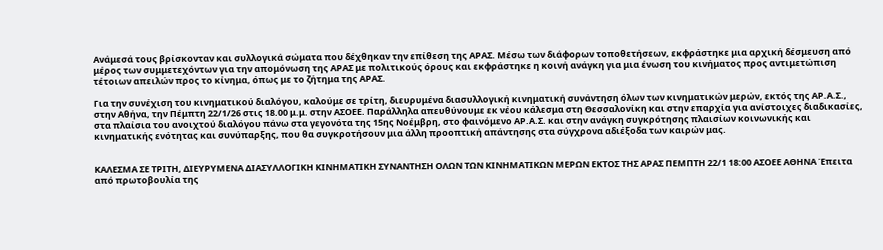Ανάμεσά τους βρίσκονταν και συλλογικά σώματα που δέχθηκαν την επίθεση της ΑΡΑΣ. Μέσω των διάφορων τοποθετήσεων, εκφράστηκε μια αρχική δέσμευση από μέρος των συμμετεχόντων για την απομόνωση της ΑΡΑΣ με πολιτικούς όρους και εκφράστηκε η κοινή ανάγκη για μια ένωση του κινήματος προς αντιμετώπιση τέτοιων απειλών προς το κίνημα, όπως με το ζήτημα της ΑΡΑΣ.

Για την συνέχιση του κινηματικού διαλόγου, καλούμε σε τρίτη, διευρυμένα διασυλλογική κινηματική συνάντηση όλων των κινηματικών μερών, εκτός της ΑΡ.Α.Σ., στην Αθήνα, την Πέμπτη 22/1/26 στις 18.00 μ.μ. στην ΑΣΟΕΕ. Παράλληλα απευθύνουμε εκ νέου κάλεσμα στη Θεσσαλονίκη και στην επαρχία για ανίστοιχες διαδικασίες, στα πλαίσια του ανοιχτού διαλόγου πάνω στα γεγονότα της 15ης Νοέμβρη, στο φαινόμενο ΑΡ.Α.Σ. και στην ανάγκη συγκρότησης πλαισίων κοινωνικής και κινηματικής ενότητας και συνύπαρξης, που θα συγκροτήσουν μια άλλη προοπτική απάντησης στα σύγχρονα αδιέξοδα των καιρών μας.


ΚΑΛΕΣΜΑ ΣΕ ΤΡΙΤΗ, ΔΙΕΥΡΥΜΕΝΑ ΔΙΑΣΥΛΛΟΓΙΚΗ ΚΙΝΗΜΑΤΙΚΗ ΣΥΝΑΝΤΗΣΗ ΟΛΩΝ ΤΩΝ ΚΙΝΗΜΑΤΙΚΩΝ ΜΕΡΩΝ ΕΚΤΟΣ ΤΗΣ ΑΡΑΣ ΠΕΜΠΤΗ 22/1 18:00 ΑΣΟΕΕ ΑΘΗΝΑ Έπειτα από πρωτοβουλία της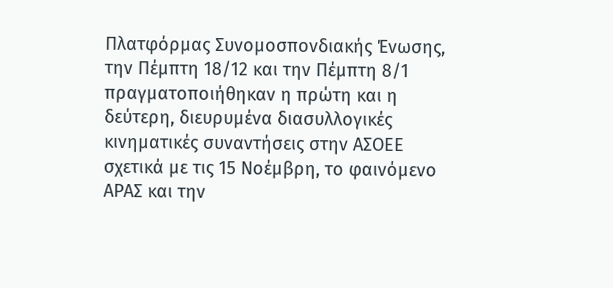Πλατφόρμας Συνομοσπονδιακής Ένωσης, την Πέμπτη 18/12 και την Πέμπτη 8/1 πραγματοποιήθηκαν η πρώτη και η δεύτερη, διευρυμένα διασυλλογικές κινηματικές συναντήσεις στην ΑΣΟΕΕ σχετικά με τις 15 Νοέμβρη, το φαινόμενο ΑΡΑΣ και την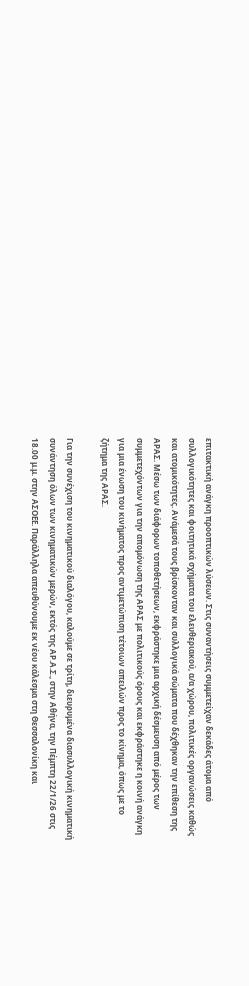επιτακτική ανάγκη προοπτικών λύσεων. Στις συναντήσεις συμμετείχαν δεκάδες άτομα από συλλογικότητες και φοιτητικά σχήματα του ελευθεριακού, α/α χώρου, πολιτικές οργανώσεις καθώς και ατομικότητες. Ανάμεσά τους βρίσκονταν και συλλογικά σώματα που δέχθηκαν την επίθεση της ΑΡΑΣ. Μέσω των διάφορων τοποθετήσεων, εκφράστηκε μια αρχική δέσμευση από μέρος των συμμετεχόντων για την απομόνωση της ΑΡΑΣ με πολιτικούς όρους και εκφράστηκε η κοινή ανάγκη για μια ένωση του κινήματος προς αντιμετώπιση τέτοιων απειλών προς το κίνημα, όπως με το ζήτημα της ΑΡΑΣ.

Για την συνέχιση του κινηματικού διαλόγου, καλούμε σε τρίτη, διευρυμένα διασυλλογική κινηματική συνάντηση όλων των κινηματικών μερών, εκτός της ΑΡ.Α.Σ., στην Αθήνα, την Πέμπτη 22/1/26 στις 18.00 μ.μ. στην ΑΣΟΕΕ. Παράλληλα απευθύνουμε εκ νέου κάλεσμα στη Θεσσαλονίκη και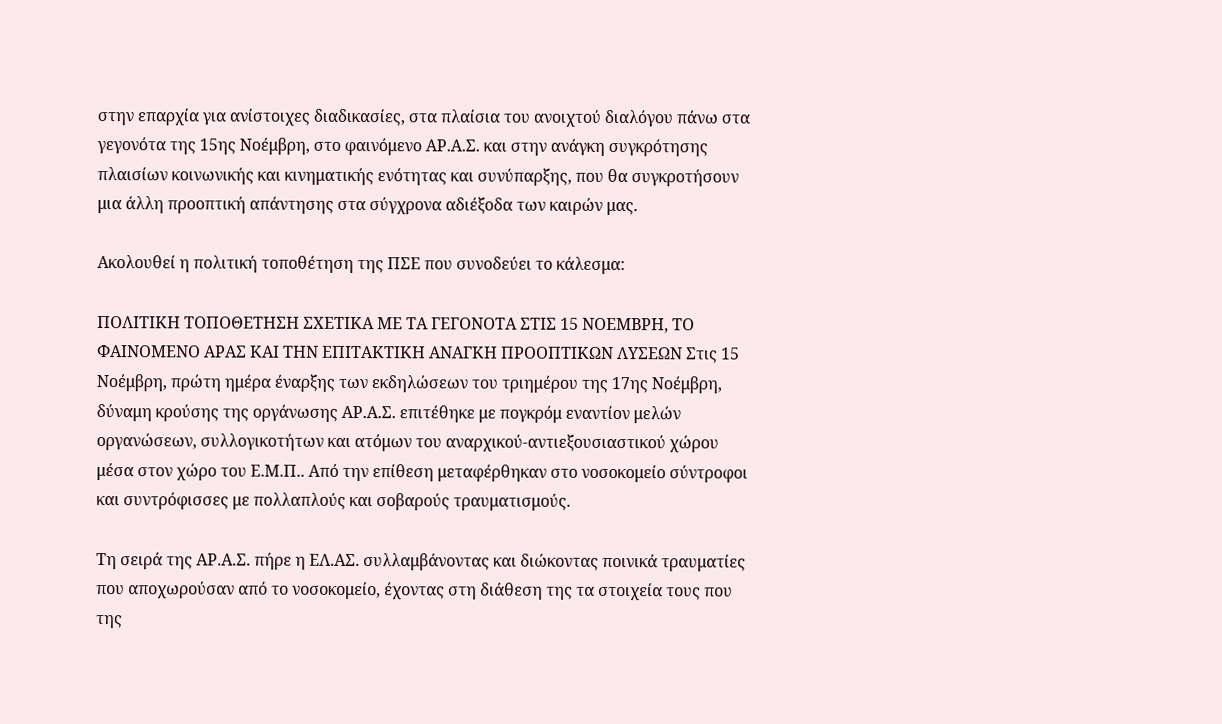στην επαρχία για ανίστοιχες διαδικασίες, στα πλαίσια του ανοιχτού διαλόγου πάνω στα γεγονότα της 15ης Νοέμβρη, στο φαινόμενο ΑΡ.Α.Σ. και στην ανάγκη συγκρότησης πλαισίων κοινωνικής και κινηματικής ενότητας και συνύπαρξης, που θα συγκροτήσουν μια άλλη προοπτική απάντησης στα σύγχρονα αδιέξοδα των καιρών μας.

Ακολουθεί η πολιτική τοποθέτηση της ΠΣΕ που συνοδεύει το κάλεσμα:

ΠΟΛΙΤΙΚΗ ΤΟΠΟΘΕΤΗΣΗ ΣΧΕΤΙΚΑ ΜΕ ΤΑ ΓΕΓΟΝΟΤΑ ΣΤΙΣ 15 ΝΟΕΜΒΡΗ, ΤΟ ΦΑΙΝΟΜΕΝΟ ΑΡΑΣ ΚΑΙ ΤΗΝ ΕΠΙΤΑΚΤΙΚΗ ΑΝΑΓΚΗ ΠΡΟΟΠΤΙΚΩΝ ΛΥΣΕΩΝ Στις 15 Νοέμβρη, πρώτη ημέρα έναρξης των εκδηλώσεων του τριημέρου της 17ης Νοέμβρη, δύναμη κρούσης της οργάνωσης ΑΡ.Α.Σ. επιτέθηκε με πογκρόμ εναντίον μελών οργανώσεων, συλλογικοτήτων και ατόμων του αναρχικού-αντιεξουσιαστικού χώρου μέσα στον χώρο του Ε.Μ.Π.. Από την επίθεση μεταφέρθηκαν στο νοσοκομείο σύντροφοι και συντρόφισσες με πολλαπλούς και σοβαρούς τραυματισμούς.

Τη σειρά της ΑΡ.Α.Σ. πήρε η ΕΛ.ΑΣ. συλλαμβάνοντας και διώκοντας ποινικά τραυματίες που αποχωρούσαν από το νοσοκομείο, έχοντας στη διάθεση της τα στοιχεία τους που της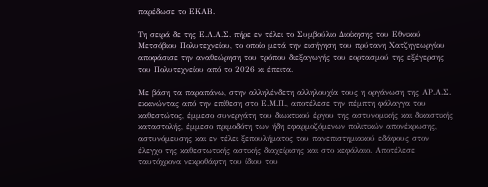παρέδωσε το ΕΚΑΒ.

Τη σειρά δε της Ε.Λ.Α.Σ. πήρε εν τέλει το Συμβούλιο Διοίκησης του Εθνικού Μετσόβιου Πολυτεχνείου, το οποίο μετά την εισήγηση του πρύτανη Χατζηγεωργίου αποφάσισε την αναθεώρηση του τρόπου διεξαγωγής του εορτασμού της εξέγερσης του Πολυτεχνείου από το 2026 κι έπειτα.

Με βάση τα παραπάνω, στην αλληλένδετη αλληλουχία τους η οργάνωση της ΑΡ.Α.Σ. εκκινώντας από την επίθεση στο Ε.Μ.Π., αποτέλεσε την πέμπτη φάλαγγα του καθεστώτος, έμμεσο συνεργάτη του διωκτικού έργου της αστυνομικής και δικαστικής καταστολής, έμμεσο πριμοδότη των ήδη εφαρμοζόμενων πολιτικών απονέκρωσης, αστυνόμευσης και εν τέλει ξεπουλήματος του πανεπιστημιακού εδάφους στον έλεγχο της καθεστωτικής αστικής διαχείρισης και στο κεφάλαιο. Αποτέλεσε ταυτόχρονα νεκροθάφτη του ίδιου του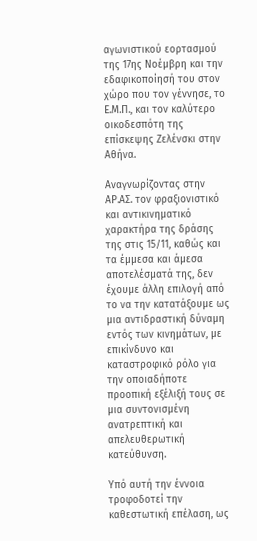αγωνιστικού εορτασμού της 17ης Νοέμβρη και την εδαφικοποίησή του στον χώρο που τον γέννησε, το Ε.Μ.Π., και τον καλύτερο οικοδεσπότη της επίσκεψης Ζελένσκι στην Αθήνα.

Αναγνωρίζοντας στην ΑΡ.ΑΣ. τον φραξιονιστικό και αντικινηματικό χαρακτήρα της δράσης της στις 15/11, καθώς και τα έμμεσα και άμεσα αποτελέσματά της, δεν έχουμε άλλη επιλογή από το να την κατατάξουμε ως μια αντιδραστική δύναμη εντός των κινημάτων, με επικίνδυνο και καταστροφικό ρόλο για την οποιαδήποτε προοπική εξέλιξή τους σε μια συντονισμένη ανατρεπτική και απελευθερωτική κατεύθυνση.

Υπό αυτή την έννοια τροφοδοτεί την καθεστωτική επέλαση, ως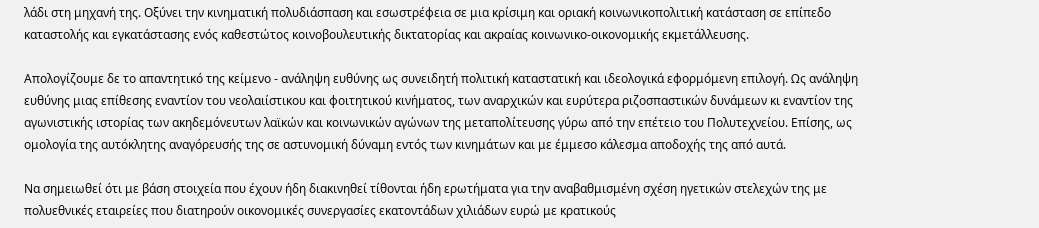λάδι στη μηχανή της. Οξύνει την κινηματική πολυδιάσπαση και εσωστρέφεια σε μια κρίσιμη και οριακή κοινωνικοπολιτική κατάσταση σε επίπεδο καταστολής και εγκατάστασης ενός καθεστώτος κοινοβουλευτικής δικτατορίας και ακραίας κοινωνικο-οικονομικής εκμετάλλευσης.

Απολογίζουμε δε το απαντητικό της κείμενο - ανάληψη ευθύνης ως συνειδητή πολιτική καταστατική και ιδεολογικά εφορμόμενη επιλογή. Ως ανάληψη ευθύνης μιας επίθεσης εναντίον του νεολαιίστικου και φοιτητικού κινήματος, των αναρχικών και ευρύτερα ριζοσπαστικών δυνάμεων κι εναντίον της αγωνιστικής ιστορίας των ακηδεμόνευτων λαϊκών και κοινωνικών αγώνων της μεταπολίτευσης γύρω από την επέτειο του Πολυτεχνείου. Επίσης, ως ομολογία της αυτόκλητης αναγόρευσής της σε αστυνομική δύναμη εντός των κινημάτων και με έμμεσο κάλεσμα αποδοχής της από αυτά.

Να σημειωθεί ότι με βάση στοιχεία που έχουν ήδη διακινηθεί τίθονται ήδη ερωτήματα για την αναβαθμισμένη σχέση ηγετικών στελεχών της με πολυεθνικές εταιρείες που διατηρούν οικονομικές συνεργασίες εκατοντάδων χιλιάδων ευρώ με κρατικούς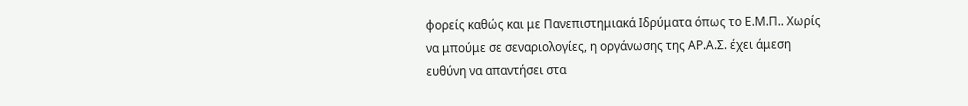φορείς καθώς και με Πανεπιστημιακά Ιδρύματα όπως το Ε.Μ.Π.. Χωρίς να μπούμε σε σεναριολογίες, η οργάνωσης της ΑΡ.Α.Σ. έχει άμεση ευθύνη να απαντήσει στα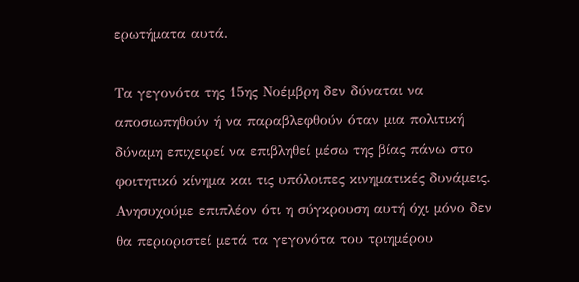ερωτήματα αυτά.

Τα γεγονότα της 15ης Νοέμβρη δεν δύναται να αποσιωπηθούν ή να παραβλεφθούν όταν μια πολιτική δύναμη επιχειρεί να επιβληθεί μέσω της βίας πάνω στο φοιτητικό κίνημα και τις υπόλοιπες κινηματικές δυνάμεις. Ανησυχούμε επιπλέον ότι η σύγκρουση αυτή όχι μόνο δεν θα περιοριστεί μετά τα γεγονότα του τριημέρου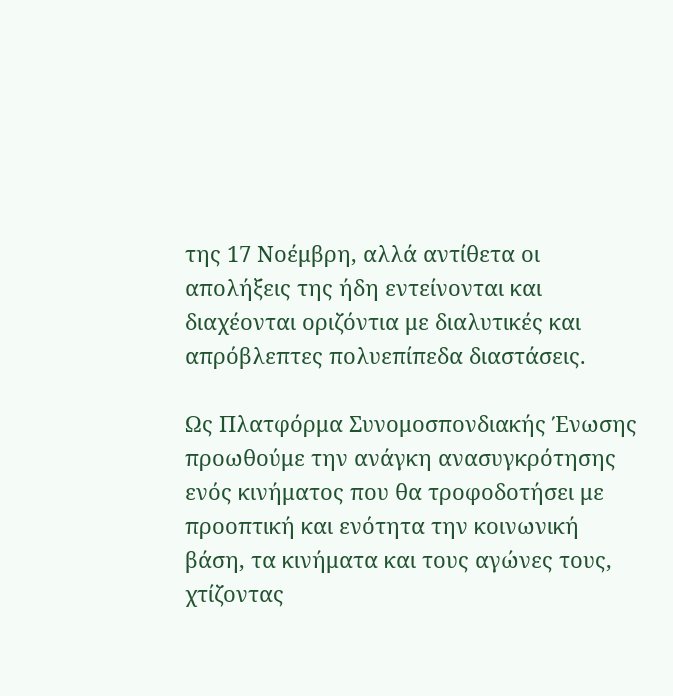της 17 Νοέμβρη, αλλά αντίθετα οι απολήξεις της ήδη εντείνονται και διαχέονται οριζόντια με διαλυτικές και απρόβλεπτες πολυεπίπεδα διαστάσεις.

Ως Πλατφόρμα Συνομοσπονδιακής Ένωσης προωθούμε την ανάγκη ανασυγκρότησης ενός κινήματος που θα τροφοδοτήσει με προοπτική και ενότητα την κοινωνική βάση, τα κινήματα και τους αγώνες τους, χτίζοντας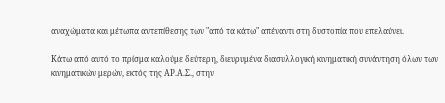αναχώματα και μέτωπα αντεπίθεσης των "από τα κάτω" απέναντι στη δυστοπία που επελαύνει.

Κάτω από αυτό το πρίσμα καλούμε δεύτερη, διευρυμένα διασυλλογική κινηματική συνάντηση όλων των κινηματικών μερών, εκτός της ΑΡ.Α.Σ., στην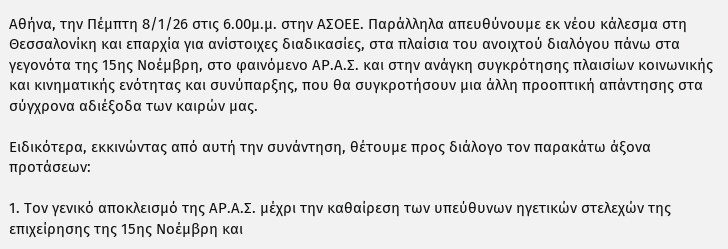Αθήνα, την Πέμπτη 8/1/26 στις 6.00μ.μ. στην ΑΣΟΕΕ. Παράλληλα απευθύνουμε εκ νέου κάλεσμα στη Θεσσαλονίκη και επαρχία για ανίστοιχες διαδικασίες, στα πλαίσια του ανοιχτού διαλόγου πάνω στα γεγονότα της 15ης Νοέμβρη, στο φαινόμενο ΑΡ.Α.Σ. και στην ανάγκη συγκρότησης πλαισίων κοινωνικής και κινηματικής ενότητας και συνύπαρξης, που θα συγκροτήσουν μια άλλη προοπτική απάντησης στα σύγχρονα αδιέξοδα των καιρών μας.

Ειδικότερα, εκκινώντας από αυτή την συνάντηση, θέτουμε προς διάλογο τον παρακάτω άξονα προτάσεων:

1. Τον γενικό αποκλεισμό της ΑΡ.Α.Σ. μέχρι την καθαίρεση των υπεύθυνων ηγετικών στελεχών της επιχείρησης της 15ης Νοέμβρη και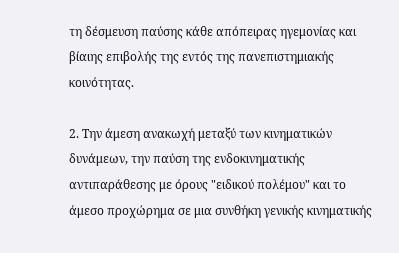τη δέσμευση παύσης κάθε απόπειρας ηγεμονίας και βίαιης επιβολής της εντός της πανεπιστημιακής κοινότητας.

2. Την άμεση ανακωχή μεταξύ των κινηματικών δυνάμεων, την παύση της ενδοκινηματικής αντιπαράθεσης με όρους "ειδικού πολέμου" και το άμεσο προχώρημα σε μια συνθήκη γενικής κινηματικής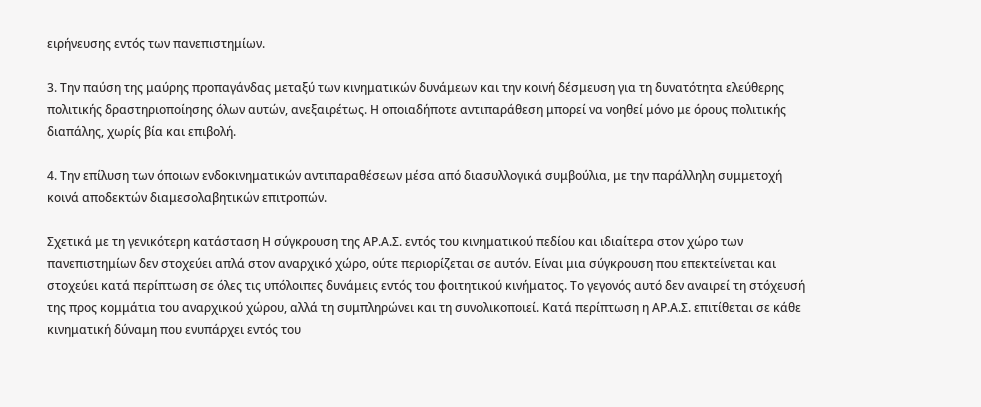ειρήνευσης εντός των πανεπιστημίων.

3. Την παύση της μαύρης προπαγάνδας μεταξύ των κινηματικών δυνάμεων και την κοινή δέσμευση για τη δυνατότητα ελεύθερης πολιτικής δραστηριοποίησης όλων αυτών, ανεξαιρέτως. Η οποιαδήποτε αντιπαράθεση μπορεί να νοηθεί μόνο με όρους πολιτικής διαπάλης, χωρίς βία και επιβολή.

4. Την επίλυση των όποιων ενδοκινηματικών αντιπαραθέσεων μέσα από διασυλλογικά συμβούλια, με την παράλληλη συμμετοχή κοινά αποδεκτών διαμεσολαβητικών επιτροπών.

Σχετικά με τη γενικότερη κατάσταση Η σύγκρουση της ΑΡ.Α.Σ. εντός του κινηματικού πεδίου και ιδιαίτερα στον χώρο των πανεπιστημίων δεν στοχεύει απλά στον αναρχικό χώρο, ούτε περιορίζεται σε αυτόν. Είναι μια σύγκρουση που επεκτείνεται και στοχεύει κατά περίπτωση σε όλες τις υπόλοιπες δυνάμεις εντός του φοιτητικού κινήματος. Το γεγονός αυτό δεν αναιρεί τη στόχευσή της προς κομμάτια του αναρχικού χώρου, αλλά τη συμπληρώνει και τη συνολικοποιεί. Κατά περίπτωση η ΑΡ.Α.Σ. επιτίθεται σε κάθε κινηματική δύναμη που ενυπάρχει εντός του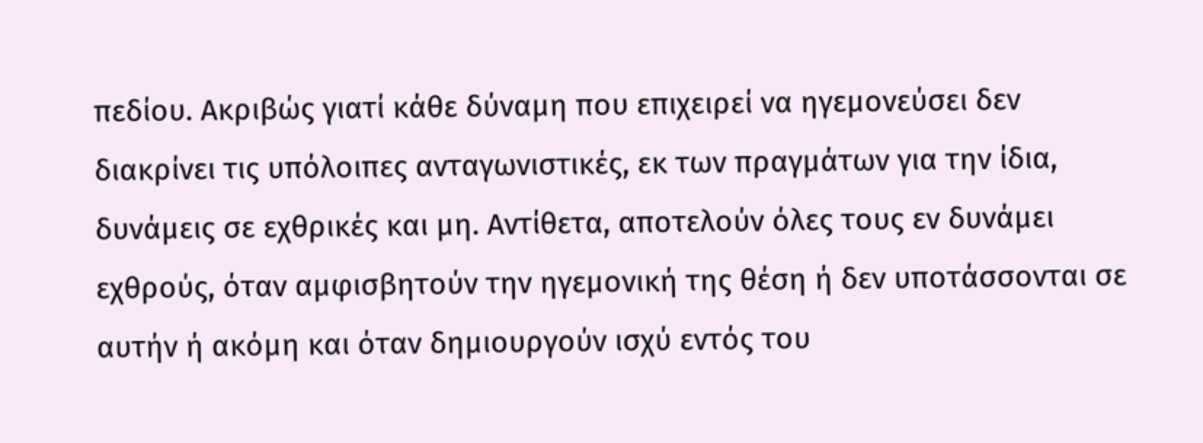πεδίου. Ακριβώς γιατί κάθε δύναμη που επιχειρεί να ηγεμονεύσει δεν διακρίνει τις υπόλοιπες ανταγωνιστικές, εκ των πραγμάτων για την ίδια, δυνάμεις σε εχθρικές και μη. Αντίθετα, αποτελούν όλες τους εν δυνάμει εχθρούς, όταν αμφισβητούν την ηγεμονική της θέση ή δεν υποτάσσονται σε αυτήν ή ακόμη και όταν δημιουργούν ισχύ εντός του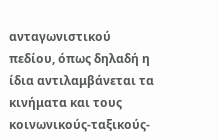ανταγωνιστικού πεδίου, όπως δηλαδή η ίδια αντιλαμβάνεται τα κινήματα και τους κοινωνικούς-ταξικούς-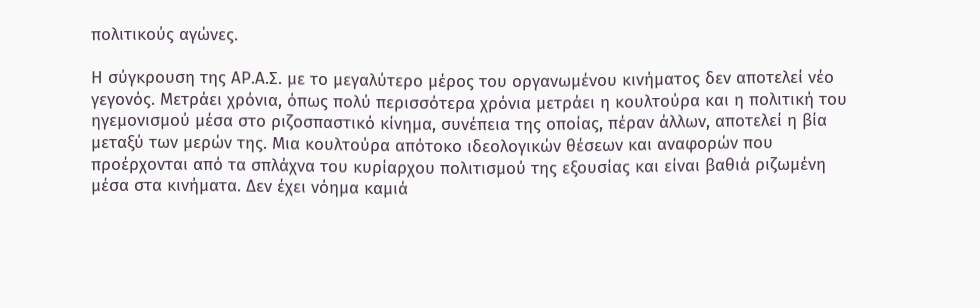πολιτικούς αγώνες.

Η σύγκρουση της ΑΡ.Α.Σ. με το μεγαλύτερο μέρος του οργανωμένου κινήματος δεν αποτελεί νέο γεγονός. Μετράει χρόνια, όπως πολύ περισσότερα χρόνια μετράει η κουλτούρα και η πολιτική του ηγεμονισμού μέσα στο ριζοσπαστικό κίνημα, συνέπεια της οποίας, πέραν άλλων, αποτελεί η βία μεταξύ των μερών της. Μια κουλτούρα απότοκο ιδεολογικών θέσεων και αναφορών που προέρχονται από τα σπλάχνα του κυρίαρχου πολιτισμού της εξουσίας και είναι βαθιά ριζωμένη μέσα στα κινήματα. Δεν έχει νόημα καμιά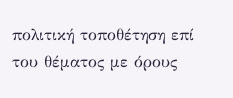πολιτική τοποθέτηση επί του θέματος με όρους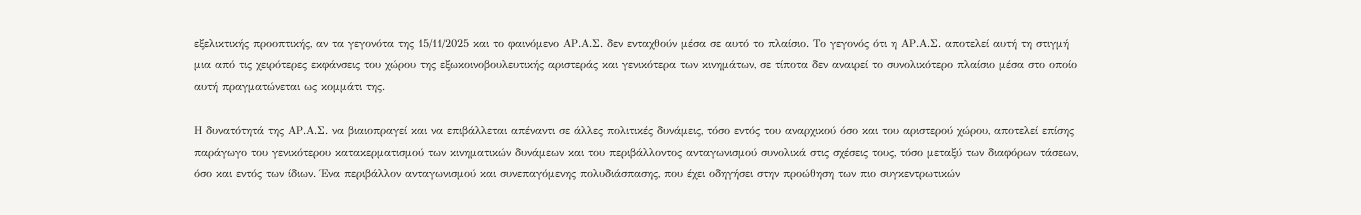εξελικτικής προοπτικής, αν τα γεγονότα της 15/11/2025 και το φαινόμενο ΑΡ.Α.Σ. δεν ενταχθούν μέσα σε αυτό το πλαίσιο. Το γεγονός ότι η ΑΡ.Α.Σ. αποτελεί αυτή τη στιγμή μια από τις χειρότερες εκφάνσεις του χώρου της εξωκοινοβουλευτικής αριστεράς και γενικότερα των κινημάτων, σε τίποτα δεν αναιρεί το συνολικότερο πλαίσιο μέσα στο οποίο αυτή πραγματώνεται ως κομμάτι της.

Η δυνατότητά της ΑΡ.Α.Σ. να βιαιοπραγεί και να επιβάλλεται απέναντι σε άλλες πολιτικές δυνάμεις, τόσο εντός του αναρχικού όσο και του αριστερού χώρου, αποτελεί επίσης παράγωγο του γενικότερου κατακερματισμού των κινηματικών δυνάμεων και του περιβάλλοντος ανταγωνισμού συνολικά στις σχέσεις τους, τόσο μεταξύ των διαφόρων τάσεων, όσο και εντός των ίδιων. Ένα περιβάλλον ανταγωνισμού και συνεπαγόμενης πολυδιάσπασης, που έχει οδηγήσει στην προώθηση των πιο συγκεντρωτικών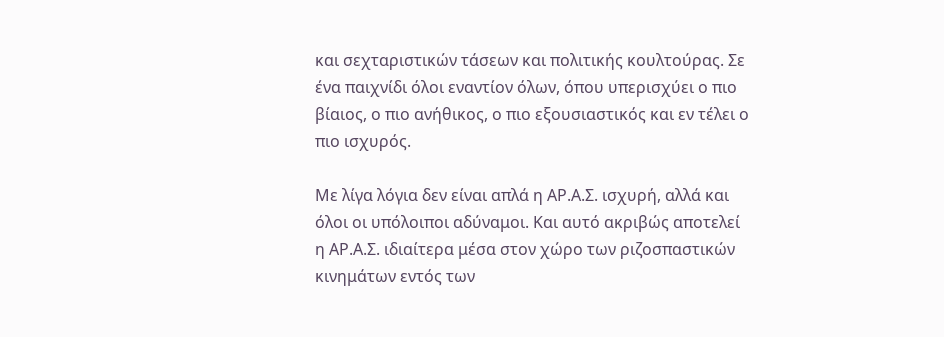και σεχταριστικών τάσεων και πολιτικής κουλτούρας. Σε ένα παιχνίδι όλοι εναντίον όλων, όπου υπερισχύει ο πιο βίαιος, ο πιο ανήθικος, ο πιο εξουσιαστικός και εν τέλει ο πιο ισχυρός.

Με λίγα λόγια δεν είναι απλά η ΑΡ.Α.Σ. ισχυρή, αλλά και όλοι οι υπόλοιποι αδύναμοι. Και αυτό ακριβώς αποτελεί η ΑΡ.Α.Σ. ιδιαίτερα μέσα στον χώρο των ριζοσπαστικών κινημάτων εντός των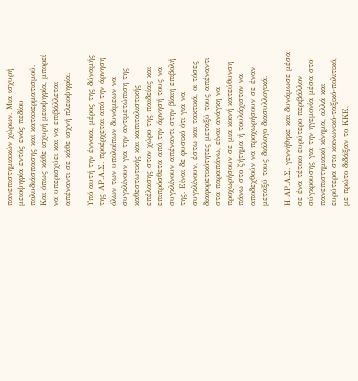πανεπιστημιακών χώρων. Μια ισχυρή μειοψηφία εντός ενός πεδίου πολυδιάσπασης και κατακερματισμού. Και όπως κάθε ισχυρή μειοψηφία, μπορεί να υπερισχύει και να επιβάλλεται απέναντι σε κάθε ισχνή πλειοψηφία.

Υπό αυτή την έννοια, μέρος της δύναμής της ΑΡ.Α.Σ. προέρχεται από την άρνηση όλων των υπολοίπων δυνάμεων να συγκλίνουν για την αντιμετώπιση της καθεστωτικής και καπιταλιστικής επέλασης στον χώρο της παιδείας και επιπρόσθετα από την άρνησή τους να συγκλίνουν απέναντι στην βίαιη επιβολή της. Είναι δε φυσικό ότι για να συγκλίνουν, έστω και τακτικά, οι τόσες διαφορετικότητες μεταξύ τους απέναντι στα παραπάνω, είναι ανάγκη να προχωρήσουν σε μια κοινή κατεύθυνση πάνω στο ζήτημα ή τουλάχιστον να αποδεχθούν να προχωρήσουν σε έναν μεταξύ τους διάλογο διασυλλογικά.

Η ΑΡ.Α.Σ. γεννήθηκε και δυνάμωσε μέσα σε ένα τέτοιο ευρύτερο περιβάλλον σύγκρουσης για την ηγεμονία μέσα στο πανεπιστημιακό κίνημα, αλλά και ευρύτερα στο κοινωνικό-ταξικό-πολιτικό, με πρώτο διδάξαν το ΚΚΕ,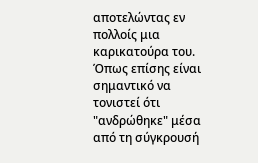αποτελώντας εν πολλοίς μια καρικατούρα του. Όπως επίσης είναι σημαντικό να τονιστεί ότι "ανδρώθηκε" μέσα από τη σύγκρουσή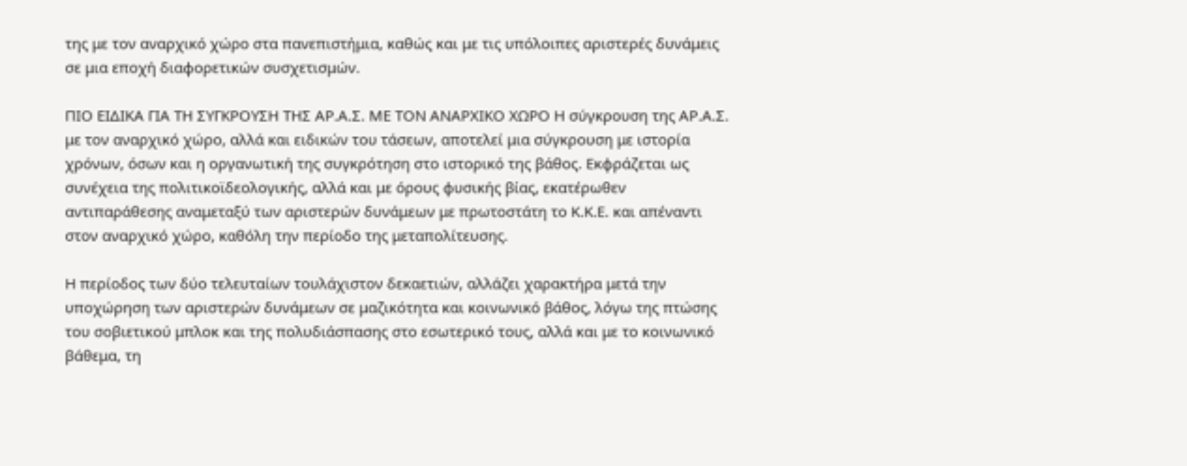της με τον αναρχικό χώρο στα πανεπιστήμια, καθώς και με τις υπόλοιπες αριστερές δυνάμεις σε μια εποχή διαφορετικών συσχετισμών.

ΠΙΟ ΕΙΔΙΚΑ ΓΙΑ ΤΗ ΣΥΓΚΡΟΥΣΗ ΤΗΣ ΑΡ.Α.Σ. ΜΕ ΤΟΝ ΑΝΑΡΧΙΚΟ ΧΩΡΟ Η σύγκρουση της ΑΡ.Α.Σ. με τον αναρχικό χώρο, αλλά και ειδικών του τάσεων, αποτελεί μια σύγκρουση με ιστορία χρόνων, όσων και η οργανωτική της συγκρότηση στο ιστορικό της βάθος. Εκφράζεται ως συνέχεια της πολιτικοϊδεολογικής, αλλά και με όρους φυσικής βίας, εκατέρωθεν αντιπαράθεσης αναμεταξύ των αριστερών δυνάμεων με πρωτοστάτη το Κ.Κ.Ε. και απέναντι στον αναρχικό χώρο, καθόλη την περίοδο της μεταπολίτευσης.

Η περίοδος των δύο τελευταίων τουλάχιστον δεκαετιών, αλλάζει χαρακτήρα μετά την υποχώρηση των αριστερών δυνάμεων σε μαζικότητα και κοινωνικό βάθος, λόγω της πτώσης του σοβιετικού μπλοκ και της πολυδιάσπασης στο εσωτερικό τους, αλλά και με το κοινωνικό βάθεμα, τη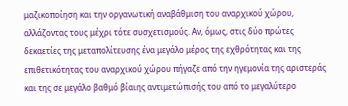μαζικοποίηση και την οργανωτική αναβάθμιση του αναρχικού χώρου, αλλάζοντας τους μέχρι τότε συσχετισμούς. Αν, όμως, στις δύο πρώτες δεκαετίες της μεταπολίτευσης ένα μεγάλο μέρος της εχθρότητας και της επιθετικότητας του αναρχικού χώρου πήγαζε από την ηγεμονία της αριστεράς και της σε μεγάλο βαθμό βίαιης αντιμετώπισής του από το μεγαλύτερο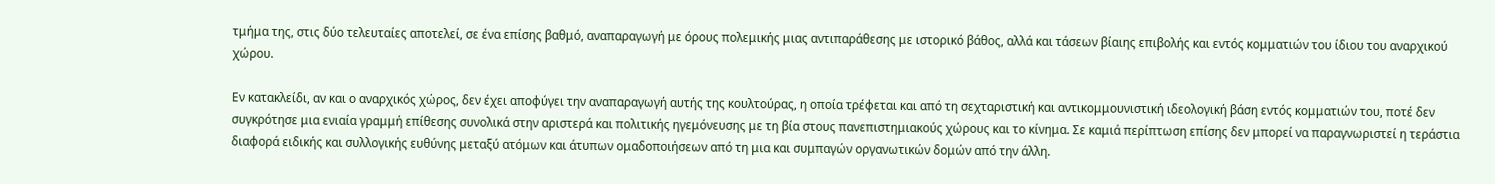τμήμα της, στις δύο τελευταίες αποτελεί, σε ένα επίσης βαθμό, αναπαραγωγή με όρους πολεμικής μιας αντιπαράθεσης με ιστορικό βάθος, αλλά και τάσεων βίαιης επιβολής και εντός κομματιών του ίδιου του αναρχικού χώρου.

Εν κατακλείδι, αν και ο αναρχικός χώρος, δεν έχει αποφύγει την αναπαραγωγή αυτής της κουλτούρας, η οποία τρέφεται και από τη σεχταριστική και αντικομμουνιστική ιδεολογική βάση εντός κομματιών του, ποτέ δεν συγκρότησε μια ενιαία γραμμή επίθεσης συνολικά στην αριστερά και πολιτικής ηγεμόνευσης με τη βία στους πανεπιστημιακούς χώρους και το κίνημα. Σε καμιά περίπτωση επίσης δεν μπορεί να παραγνωριστεί η τεράστια διαφορά ειδικής και συλλογικής ευθύνης μεταξύ ατόμων και άτυπων ομαδοποιήσεων από τη μια και συμπαγών οργανωτικών δομών από την άλλη.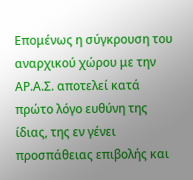Επομένως η σύγκρουση του αναρχικού χώρου με την ΑΡ.Α.Σ. αποτελεί κατά πρώτο λόγο ευθύνη της ίδιας, της εν γένει προσπάθειας επιβολής και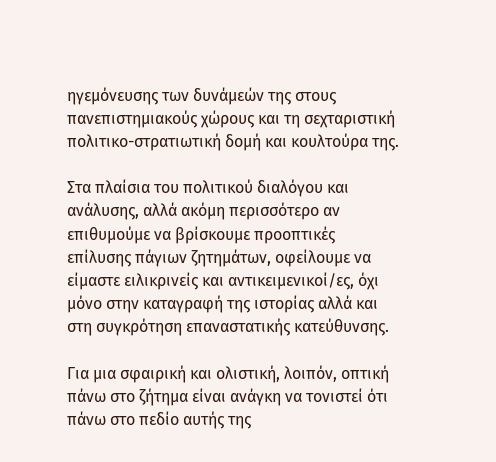ηγεμόνευσης των δυνάμεών της στους πανεπιστημιακούς χώρους και τη σεχταριστική πολιτικο-στρατιωτική δομή και κουλτούρα της.

Στα πλαίσια του πολιτικού διαλόγου και ανάλυσης, αλλά ακόμη περισσότερο αν επιθυμούμε να βρίσκουμε προοπτικές επίλυσης πάγιων ζητημάτων, οφείλουμε να είμαστε ειλικρινείς και αντικειμενικοί/ες, όχι μόνο στην καταγραφή της ιστορίας αλλά και στη συγκρότηση επαναστατικής κατεύθυνσης.

Για μια σφαιρική και ολιστική, λοιπόν, οπτική πάνω στο ζήτημα είναι ανάγκη να τονιστεί ότι πάνω στο πεδίο αυτής της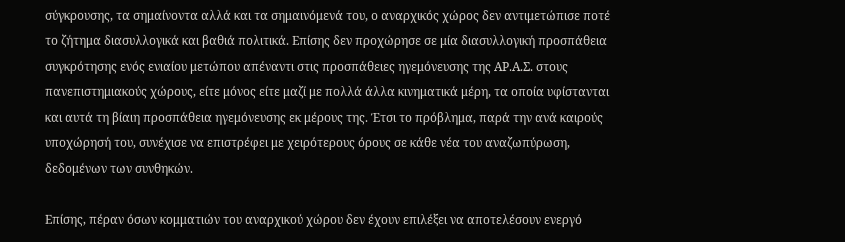σύγκρουσης, τα σημαίνοντα αλλά και τα σημαινόμενά του, ο αναρχικός χώρος δεν αντιμετώπισε ποτέ το ζήτημα διασυλλογικά και βαθιά πολιτικά. Επίσης δεν προχώρησε σε μία διασυλλογική προσπάθεια συγκρότησης ενός ενιαίου μετώπου απέναντι στις προσπάθειες ηγεμόνευσης της ΑΡ.Α.Σ. στους πανεπιστημιακούς χώρους, είτε μόνος είτε μαζί με πολλά άλλα κινηματικά μέρη, τα οποία υφίστανται και αυτά τη βίαιη προσπάθεια ηγεμόνευσης εκ μέρους της. Έτσι το πρόβλημα, παρά την ανά καιρούς υποχώρησή του, συνέχισε να επιστρέφει με χειρότερους όρους σε κάθε νέα του αναζωπύρωση, δεδομένων των συνθηκών.

Επίσης, πέραν όσων κομματιών του αναρχικού χώρου δεν έχουν επιλέξει να αποτελέσουν ενεργό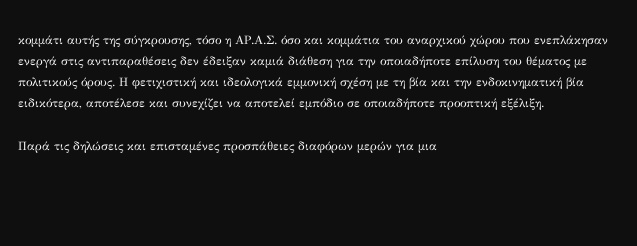κομμάτι αυτής της σύγκρουσης, τόσο η ΑΡ.Α.Σ. όσο και κομμάτια του αναρχικού χώρου που ενεπλάκησαν ενεργά στις αντιπαραθέσεις δεν έδειξαν καμιά διάθεση για την οποιαδήποτε επίλυση του θέματος με πολιτικούς όρους. Η φετιχιστική και ιδεολογικά εμμονική σχέση με τη βία και την ενδοκινηματική βία ειδικότερα, αποτέλεσε και συνεχίζει να αποτελεί εμπόδιο σε οποιαδήποτε προοπτική εξέλιξη.

Παρά τις δηλώσεις και επισταμένες προσπάθειες διαφόρων μερών για μια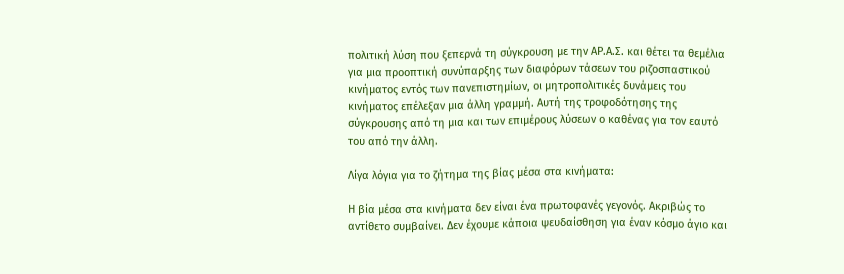πολιτική λύση που ξεπερνά τη σύγκρουση με την ΑΡ.Α.Σ. και θέτει τα θεμέλια για μια προοπτική συνύπαρξης των διαφόρων τάσεων του ριζοσπαστικού κινήματος εντός των πανεπιστημίων, οι μητροπολιτικές δυνάμεις του κινήματος επέλεξαν μια άλλη γραμμή. Αυτή της τροφοδότησης της σύγκρουσης από τη μια και των επιμέρους λύσεων ο καθένας για τον εαυτό του από την άλλη.

Λίγα λόγια για το ζήτημα της βίας μέσα στα κινήματα:

Η βία μέσα στα κινήματα δεν είναι ένα πρωτοφανές γεγονός. Ακριβώς το αντίθετο συμβαίνει. Δεν έχουμε κάποια ψευδαίσθηση για έναν κόσμο άγιο και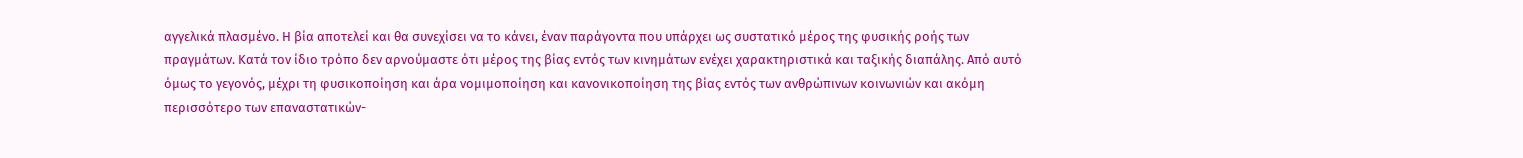αγγελικά πλασμένο. Η βία αποτελεί και θα συνεχίσει να το κάνει, έναν παράγοντα που υπάρχει ως συστατικό μέρος της φυσικής ροής των πραγμάτων. Κατά τον ίδιο τρόπο δεν αρνούμαστε ότι μέρος της βίας εντός των κινημάτων ενέχει χαρακτηριστικά και ταξικής διαπάλης. Από αυτό όμως το γεγονός, μέχρι τη φυσικοποίηση και άρα νομιμοποίηση και κανονικοποίηση της βίας εντός των ανθρώπινων κοινωνιών και ακόμη περισσότερο των επαναστατικών-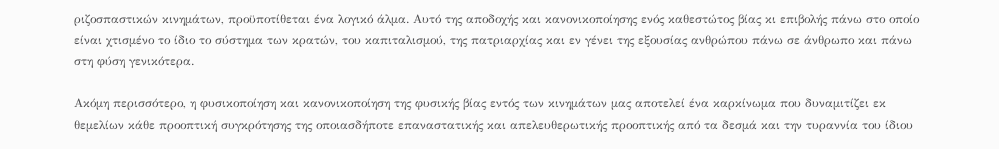ριζοσπαστικών κινημάτων, προϋποτίθεται ένα λογικό άλμα. Αυτό της αποδοχής και κανονικοποίησης ενός καθεστώτος βίας κι επιβολής πάνω στο οποίο είναι χτισμένο το ίδιο το σύστημα των κρατών, του καπιταλισμού, της πατριαρχίας και εν γένει της εξουσίας ανθρώπου πάνω σε άνθρωπο και πάνω στη φύση γενικότερα.

Ακόμη περισσότερο, η φυσικοποίηση και κανονικοποίηση της φυσικής βίας εντός των κινημάτων μας αποτελεί ένα καρκίνωμα που δυναμιτίζει εκ θεμελίων κάθε προοπτική συγκρότησης της οποιασδήποτε επαναστατικής και απελευθερωτικής προοπτικής από τα δεσμά και την τυραννία του ίδιου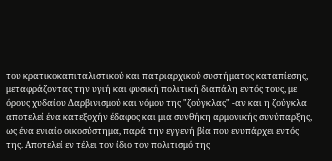του κρατικοκαπιταλιστικού και πατριαρχικού συστήματος καταπίεσης, μεταφράζοντας την υγιή και φυσική πολιτική διαπάλη εντός τους, με όρους χυδαίου Δαρβινισμού και νόμου της "ζούγκλας" -αν και η ζούγκλα αποτελεί ένα κατεξοχήν έδαφος και μια συνθήκη αρμονικής συνύπαρξης, ως ένα ενιαίο οικοσύστημα, παρά την εγγενή βία που ενυπάρχει εντός της. Αποτελεί εν τέλει τον ίδιο τον πολιτισμό της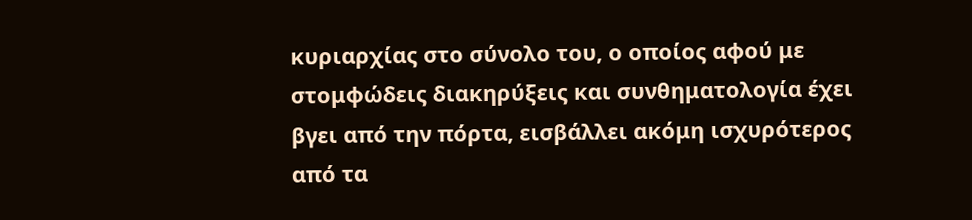κυριαρχίας στο σύνολο του, ο οποίος αφού με στομφώδεις διακηρύξεις και συνθηματολογία έχει βγει από την πόρτα, εισβάλλει ακόμη ισχυρότερος από τα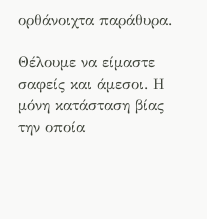ορθάνοιχτα παράθυρα.

Θέλουμε να είμαστε σαφείς και άμεσοι. Η μόνη κατάσταση βίας την οποία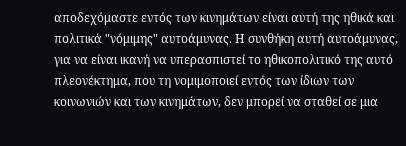αποδεχόμαστε εντός των κινημάτων είναι αυτή της ηθικά και πολιτικά "νόμιμης" αυτοάμυνας. Η συνθήκη αυτή αυτοάμυνας, για να είναι ικανή να υπερασπιστεί το ηθικοπολιτικό της αυτό πλεονέκτημα, που τη νομιμοποιεί εντός των ίδιων των κοινωνιών και των κινημάτων, δεν μπορεί να σταθεί σε μια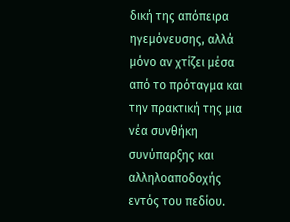δική της απόπειρα ηγεμόνευσης, αλλά μόνο αν χτίζει μέσα από το πρόταγμα και την πρακτική της μια νέα συνθήκη συνύπαρξης και αλληλοαποδοχής εντός του πεδίου.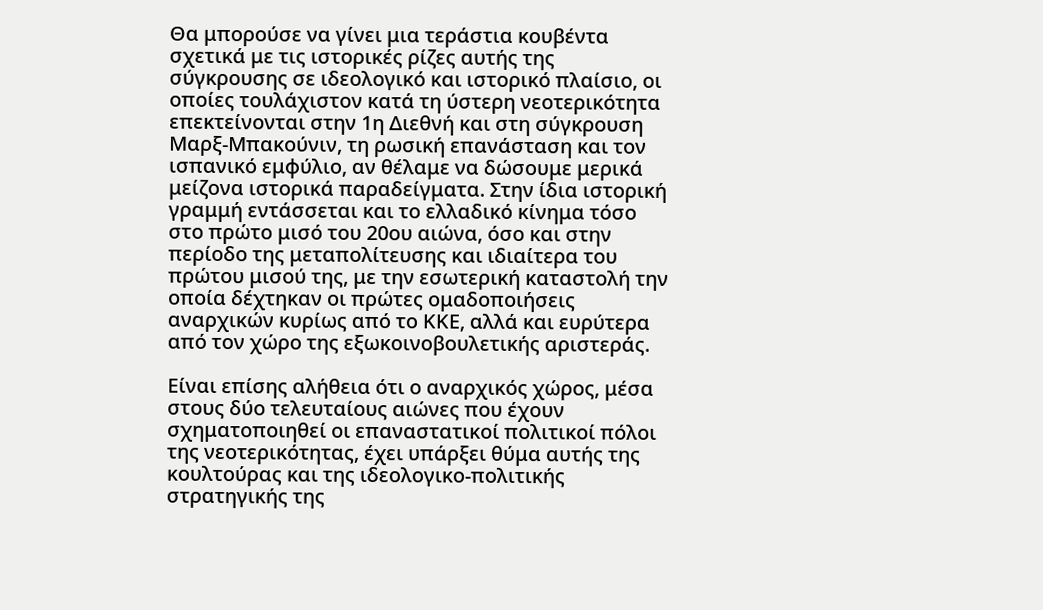Θα μπορούσε να γίνει μια τεράστια κουβέντα σχετικά με τις ιστορικές ρίζες αυτής της σύγκρουσης σε ιδεολογικό και ιστορικό πλαίσιο, οι οποίες τουλάχιστον κατά τη ύστερη νεοτερικότητα επεκτείνονται στην 1η Διεθνή και στη σύγκρουση Μαρξ-Μπακούνιν, τη ρωσική επανάσταση και τον ισπανικό εμφύλιο, αν θέλαμε να δώσουμε μερικά μείζονα ιστορικά παραδείγματα. Στην ίδια ιστορική γραμμή εντάσσεται και το ελλαδικό κίνημα τόσο στο πρώτο μισό του 20ου αιώνα, όσο και στην περίοδο της μεταπολίτευσης και ιδιαίτερα του πρώτου μισού της, με την εσωτερική καταστολή την οποία δέχτηκαν οι πρώτες ομαδοποιήσεις αναρχικών κυρίως από το ΚΚΕ, αλλά και ευρύτερα από τον χώρο της εξωκοινοβουλετικής αριστεράς.

Είναι επίσης αλήθεια ότι ο αναρχικός χώρος, μέσα στους δύο τελευταίους αιώνες που έχουν σχηματοποιηθεί οι επαναστατικοί πολιτικοί πόλοι της νεοτερικότητας, έχει υπάρξει θύμα αυτής της κουλτούρας και της ιδεολογικο-πολιτικής στρατηγικής της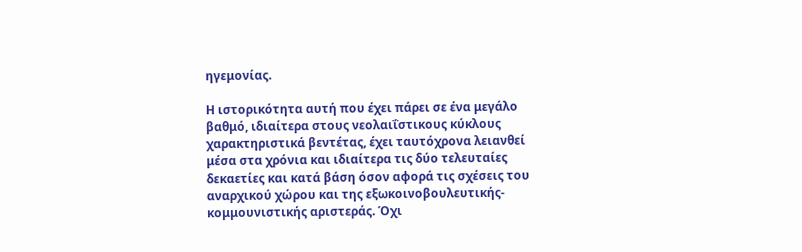ηγεμονίας.

Η ιστορικότητα αυτή που έχει πάρει σε ένα μεγάλο βαθμό, ιδιαίτερα στους νεολαιΐστικους κύκλους χαρακτηριστικά βεντέτας, έχει ταυτόχρονα λειανθεί μέσα στα χρόνια και ιδιαίτερα τις δύο τελευταίες δεκαετίες και κατά βάση όσον αφορά τις σχέσεις του αναρχικού χώρου και της εξωκοινοβουλευτικής-κομμουνιστικής αριστεράς. Όχι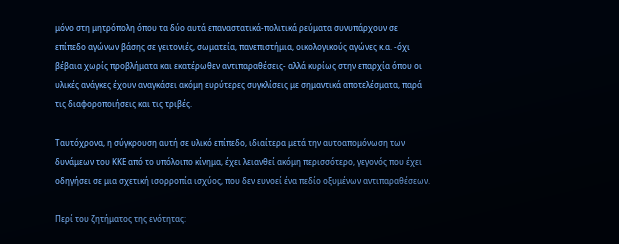μόνο στη μητρόπολη όπου τα δύο αυτά επαναστατικά-πολιτικά ρεύματα συνυπάρχουν σε επίπεδο αγώνων βάσης σε γειτονιές, σωματεία, πανεπιστήμια, οικολογικούς αγώνες κ.α. -όχι βέβαια χωρίς προβλήματα και εκατέρωθεν αντιπαραθέσεις- αλλά κυρίως στην επαρχία όπου οι υλικές ανάγκες έχουν αναγκάσει ακόμη ευρύτερες συγκλίσεις με σημαντικά αποτελέσματα, παρά τις διαφοροποιήσεις και τις τριβές.

Ταυτόχρονα, η σύγκρουση αυτή σε υλικό επίπεδο, ιδιαίτερα μετά την αυτοαπομόνωση των δυνάμεων του ΚΚΕ από το υπόλοιπο κίνημα, έχει λειανθεί ακόμη περισσότερο, γεγονός που έχει οδηγήσει σε μια σχετική ισορροπία ισχύος, που δεν ευνοεί ένα πεδίο οξυμένων αντιπαραθέσεων.

Περί του ζητήματος της ενότητας: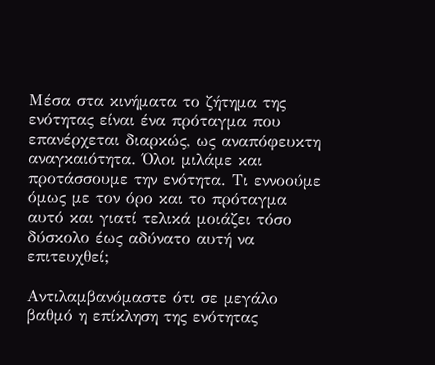Μέσα στα κινήματα το ζήτημα της ενότητας είναι ένα πρόταγμα που επανέρχεται διαρκώς, ως αναπόφευκτη αναγκαιότητα. Όλοι μιλάμε και προτάσσουμε την ενότητα. Τι εννοούμε όμως με τον όρο και το πρόταγμα αυτό και γιατί τελικά μοιάζει τόσο δύσκολο έως αδύνατο αυτή να επιτευχθεί;

Αντιλαμβανόμαστε ότι σε μεγάλο βαθμό η επίκληση της ενότητας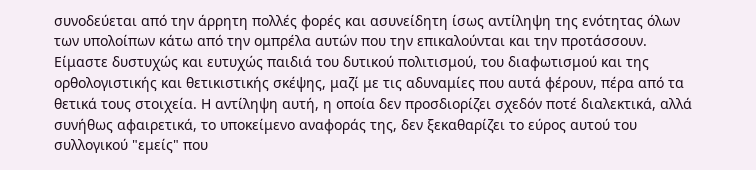συνοδεύεται από την άρρητη πολλές φορές και ασυνείδητη ίσως αντίληψη της ενότητας όλων των υπολοίπων κάτω από την ομπρέλα αυτών που την επικαλούνται και την προτάσσουν. Είμαστε δυστυχώς και ευτυχώς παιδιά του δυτικού πολιτισμού, του διαφωτισμού και της ορθολογιστικής και θετικιστικής σκέψης, μαζί με τις αδυναμίες που αυτά φέρουν, πέρα από τα θετικά τους στοιχεία. Η αντίληψη αυτή, η οποία δεν προσδιορίζει σχεδόν ποτέ διαλεκτικά, αλλά συνήθως αφαιρετικά, το υποκείμενο αναφοράς της, δεν ξεκαθαρίζει το εύρος αυτού του συλλογικού "εμείς" που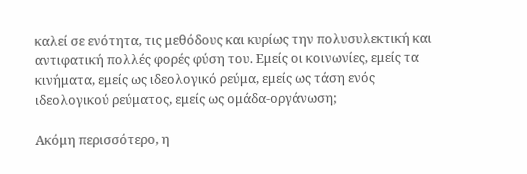καλεί σε ενότητα, τις μεθόδους και κυρίως την πολυσυλεκτική και αντιφατική πολλές φορές φύση του. Εμείς οι κοινωνίες, εμείς τα κινήματα, εμείς ως ιδεολογικό ρεύμα, εμείς ως τάση ενός ιδεολογικού ρεύματος, εμείς ως ομάδα-οργάνωση;

Ακόμη περισσότερο, η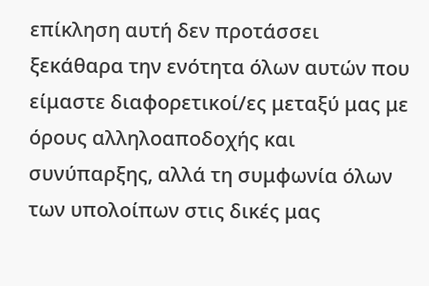επίκληση αυτή δεν προτάσσει ξεκάθαρα την ενότητα όλων αυτών που είμαστε διαφορετικοί/ες μεταξύ μας με όρους αλληλοαποδοχής και συνύπαρξης, αλλά τη συμφωνία όλων των υπολοίπων στις δικές μας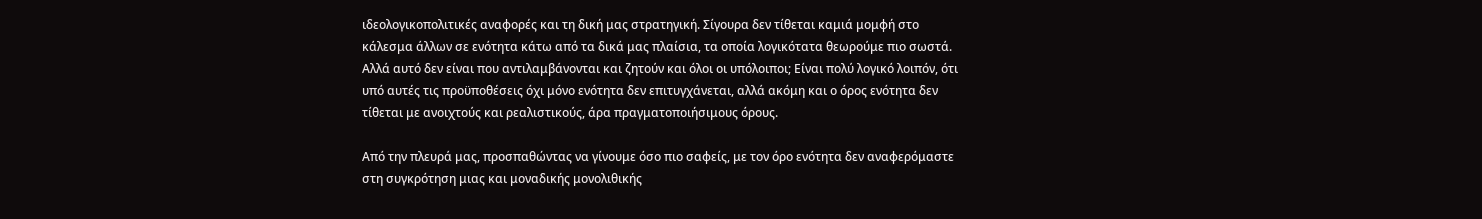ιδεολογικοπολιτικές αναφορές και τη δική μας στρατηγική. Σίγουρα δεν τίθεται καμιά μομφή στο κάλεσμα άλλων σε ενότητα κάτω από τα δικά μας πλαίσια, τα οποία λογικότατα θεωρούμε πιο σωστά. Αλλά αυτό δεν είναι που αντιλαμβάνονται και ζητούν και όλοι οι υπόλοιποι; Είναι πολύ λογικό λοιπόν, ότι υπό αυτές τις προϋποθέσεις όχι μόνο ενότητα δεν επιτυγχάνεται, αλλά ακόμη και ο όρος ενότητα δεν τίθεται με ανοιχτούς και ρεαλιστικούς, άρα πραγματοποιήσιμους όρους.

Από την πλευρά μας, προσπαθώντας να γίνουμε όσο πιο σαφείς, με τον όρο ενότητα δεν αναφερόμαστε στη συγκρότηση μιας και μοναδικής μονολιθικής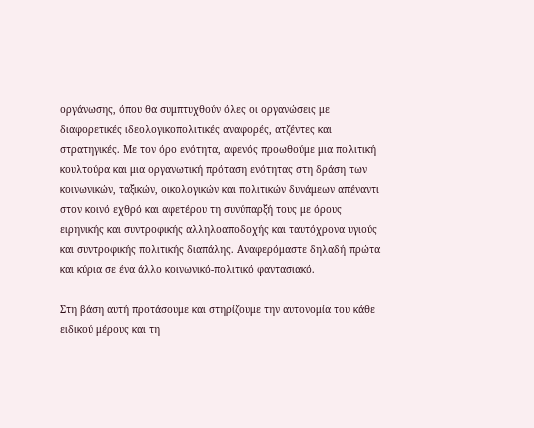οργάνωσης, όπου θα συμπτυχθούν όλες οι οργανώσεις με διαφορετικές ιδεολογικοπολιτικές αναφορές, ατζέντες και στρατηγικές. Με τον όρο ενότητα, αφενός προωθούμε μια πολιτική κουλτούρα και μια οργανωτική πρόταση ενότητας στη δράση των κοινωνικών, ταξικών, οικολογικών και πολιτικών δυνάμεων απέναντι στον κοινό εχθρό και αφετέρου τη συνύπαρξή τους με όρους ειρηνικής και συντροφικής αλληλοαποδοχής και ταυτόχρονα υγιούς και συντροφικής πολιτικής διαπάλης. Αναφερόμαστε δηλαδή πρώτα και κύρια σε ένα άλλο κοινωνικό-πολιτικό φαντασιακό.

Στη βάση αυτή προτάσουμε και στηρίζουμε την αυτονομία του κάθε ειδικού μέρους και τη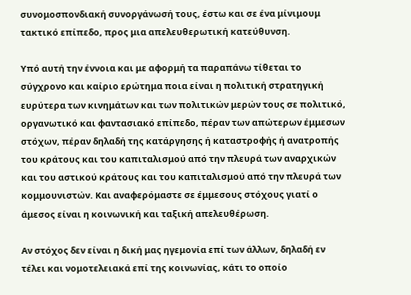συνομοσπονδιακή συνοργάνωσή τους, έστω και σε ένα μίνιμουμ τακτικό επίπεδο, προς μια απελευθερωτική κατεύθυνση.

Υπό αυτή την έννοια και με αφορμή τα παραπάνω τίθεται το σύγχρονο και καίριο ερώτημα ποια είναι η πολιτική στρατηγική ευρύτερα των κινημάτων και των πολιτικών μερών τους σε πολιτικό, οργανωτικό και φαντασιακό επίπεδο, πέραν των απώτερων έμμεσων στόχων, πέραν δηλαδή της κατάργησης ή καταστροφής ή ανατροπής του κράτους και του καπιταλισμού από την πλευρά των αναρχικών και του αστικού κράτους και του καπιταλισμού από την πλευρά των κομμουνιστών. Και αναφερόμαστε σε έμμεσους στόχους γιατί ο άμεσος είναι η κοινωνική και ταξική απελευθέρωση.

Αν στόχος δεν είναι η δική μας ηγεμονία επί των άλλων, δηλαδή εν τέλει και νομοτελειακά επί της κοινωνίας, κάτι το οποίο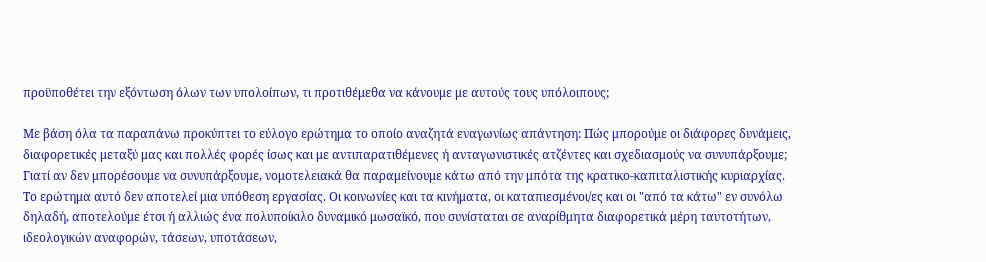προϋποθέτει την εξόντωση όλων των υπολοίπων, τι προτιθέμεθα να κάνουμε με αυτούς τους υπόλοιπους;

Με βάση όλα τα παραπάνω προκύπτει το εύλογο ερώτημα το οποίο αναζητά εναγωνίως απάντηση: Πώς μπορούμε οι διάφορες δυνάμεις, διαφορετικές μεταξύ μας και πολλές φορές ίσως και με αντιπαρατιθέμενες ή ανταγωνιστικές ατζέντες και σχεδιασμούς να συνυπάρξουμε; Γιατί αν δεν μπορέσουμε να συνυπάρξουμε, νομοτελειακά θα παραμείνουμε κάτω από την μπότα της κρατικο-καπιταλιστικής κυριαρχίας. Το ερώτημα αυτό δεν αποτελεί μια υπόθεση εργασίας. Οι κοινωνίες και τα κινήματα, οι καταπιεσμένοι/ες και οι "από τα κάτω" εν συνόλω δηλαδή, αποτελούμε έτσι ή αλλιώς ένα πολυποίκιλο δυναμικό μωσαϊκό, που συνίσταται σε αναρίθμητα διαφορετικά μέρη ταυτοτήτων, ιδεολογικών αναφορών, τάσεων, υποτάσεων,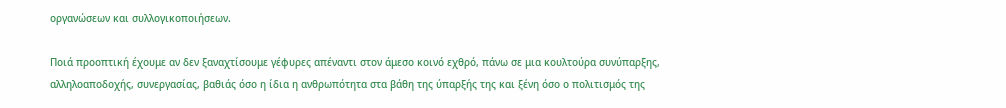οργανώσεων και συλλογικοποιήσεων.

Ποιά προοπτική έχουμε αν δεν ξαναχτίσουμε γέφυρες απέναντι στον άμεσο κοινό εχθρό, πάνω σε μια κουλτούρα συνύπαρξης, αλληλοαποδοχής, συνεργασίας, βαθιάς όσο η ίδια η ανθρωπότητα στα βάθη της ύπαρξής της και ξένη όσο ο πολιτισμός της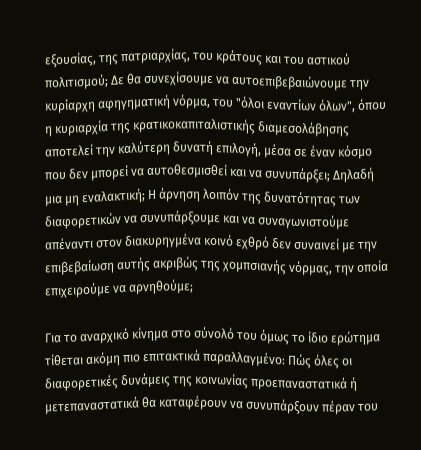εξουσίας, της πατριαρχίας, του κράτους και του αστικού πολιτισμού; Δε θα συνεχίσουμε να αυτοεπιβεβαιώνουμε την κυρίαρχη αφηγηματική νόρμα, του "όλοι εναντίων όλων", όπου η κυριαρχία της κρατικοκαπιταλιστικής διαμεσολάβησης αποτελεί την καλύτερη δυνατή επιλογή, μέσα σε έναν κόσμο που δεν μπορεί να αυτοθεσμισθεί και να συνυπάρξει; Δηλαδή μια μη εναλακτική; Η άρνηση λοιπόν της δυνατότητας των διαφορετικών να συνυπάρξουμε και να συναγωνιστούμε απέναντι στον διακυρηγμένα κοινό εχθρό δεν συναινεί με την επιβεβαίωση αυτής ακριβώς της χομπσιανής νόρμας, την οποία επιχειρούμε να αρνηθούμε;

Για το αναρχικό κίνημα στο σύνολό του όμως το ίδιο ερώτημα τίθεται ακόμη πιο επιτακτικά παραλλαγμένο: Πώς όλες οι διαφορετικές δυνάμεις της κοινωνίας προεπαναστατικά ή μετεπαναστατικά θα καταφέρουν να συνυπάρξουν πέραν του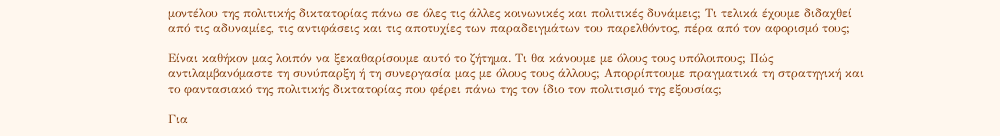μοντέλου της πολιτικής δικτατορίας πάνω σε όλες τις άλλες κοινωνικές και πολιτικές δυνάμεις; Τι τελικά έχουμε διδαχθεί από τις αδυναμίες, τις αντιφάσεις και τις αποτυχίες των παραδειγμάτων του παρελθόντος, πέρα από τον αφορισμό τους;

Είναι καθήκον μας λοιπόν να ξεκαθαρίσουμε αυτό το ζήτημα. Τι θα κάνουμε με όλους τους υπόλοιπους; Πώς αντιλαμβανόμαστε τη συνύπαρξη ή τη συνεργασία μας με όλους τους άλλους; Απορρίπτουμε πραγματικά τη στρατηγική και το φαντασιακό της πολιτικής δικτατορίας που φέρει πάνω της τον ίδιο τον πολιτισμό της εξουσίας;

Για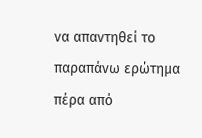να απαντηθεί το παραπάνω ερώτημα πέρα από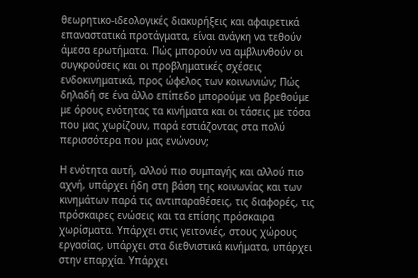θεωρητικο-ιδεολογικές διακυρήξεις και αφαιρετικά επαναστατικά προτάγματα, είναι ανάγκη να τεθούν άμεσα ερωτήματα. Πώς μπορούν να αμβλυνθούν οι συγκρούσεις και οι προβληματικές σχέσεις ενδοκινηματικά, προς ώφελος των κοινωνιών; Πώς δηλαδή σε ένα άλλο επίπεδο μπορούμε να βρεθούμε με όρους ενότητας τα κινήματα και οι τάσεις με τόσα που μας χωρίζουν, παρά εστιάζοντας στα πολύ περισσότερα που μας ενώνουν;

Η ενότητα αυτή, αλλού πιο συμπαγής και αλλού πιο αχνή, υπάρχει ήδη στη βάση της κοινωνίας και των κινημάτων παρά τις αντιπαραθέσεις, τις διαφορές, τις πρόσκαιρες ενώσεις και τα επίσης πρόσκαιρα χωρίσματα. Υπάρχει στις γειτονιές, στους χώρους εργασίας, υπάρχει στα διεθνιστικά κινήματα, υπάρχει στην επαρχία. Υπάρχει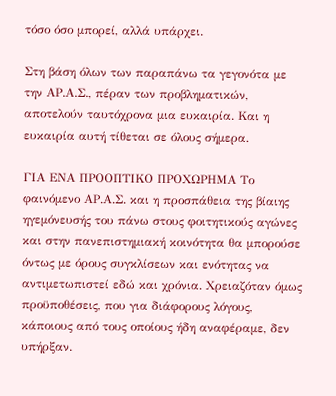τόσο όσο μπορεί, αλλά υπάρχει.

Στη βάση όλων των παραπάνω τα γεγονότα με την ΑΡ.Α.Σ., πέραν των προβληματικών, αποτελούν ταυτόχρονα μια ευκαιρία. Και η ευκαιρία αυτή τίθεται σε όλους σήμερα.

ΓΙΑ ΕΝΑ ΠΡΟΟΠΤΙΚΟ ΠΡΟΧΩΡΗΜΑ Το φαινόμενο ΑΡ.Α.Σ. και η προσπάθεια της βίαιης ηγεμόνευσής του πάνω στους φοιτητικούς αγώνες και στην πανεπιστημιακή κοινότητα θα μπορούσε όντως με όρους συγκλίσεων και ενότητας να αντιμετωπιστεί εδώ και χρόνια. Χρειαζόταν όμως προϋποθέσεις, που για διάφορους λόγους, κάποιους από τους οποίους ήδη αναφέραμε, δεν υπήρξαν.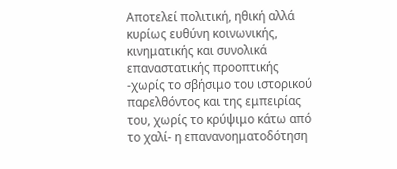Αποτελεί πολιτική, ηθική αλλά κυρίως ευθύνη κοινωνικής, κινηματικής και συνολικά επαναστατικής προοπτικής -χωρίς το σβήσιμο του ιστορικού παρελθόντος και της εμπειρίας του, χωρίς το κρύψιμο κάτω από το χαλί- η επανανοηματοδότηση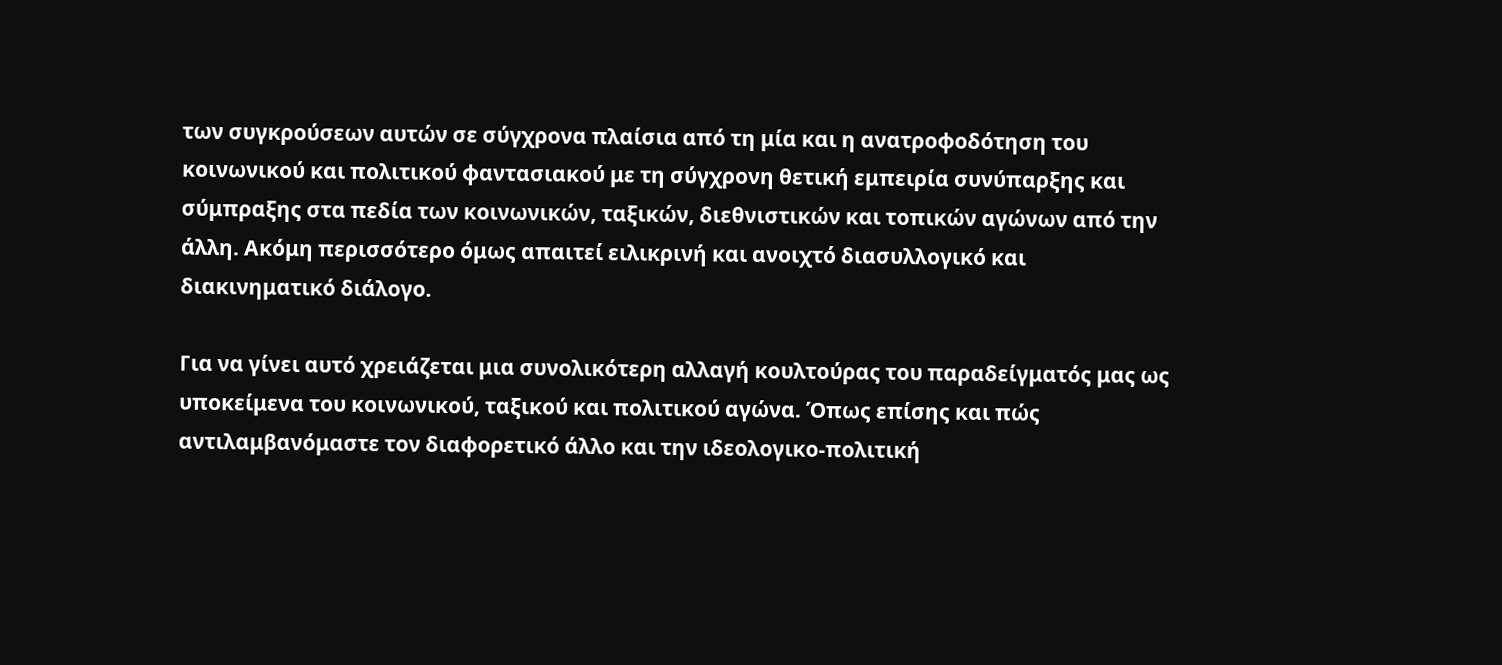των συγκρούσεων αυτών σε σύγχρονα πλαίσια από τη μία και η ανατροφοδότηση του κοινωνικού και πολιτικού φαντασιακού με τη σύγχρονη θετική εμπειρία συνύπαρξης και σύμπραξης στα πεδία των κοινωνικών, ταξικών, διεθνιστικών και τοπικών αγώνων από την άλλη. Ακόμη περισσότερο όμως απαιτεί ειλικρινή και ανοιχτό διασυλλογικό και διακινηματικό διάλογο.

Για να γίνει αυτό χρειάζεται μια συνολικότερη αλλαγή κουλτούρας του παραδείγματός μας ως υποκείμενα του κοινωνικού, ταξικού και πολιτικού αγώνα. Όπως επίσης και πώς αντιλαμβανόμαστε τον διαφορετικό άλλο και την ιδεολογικο-πολιτική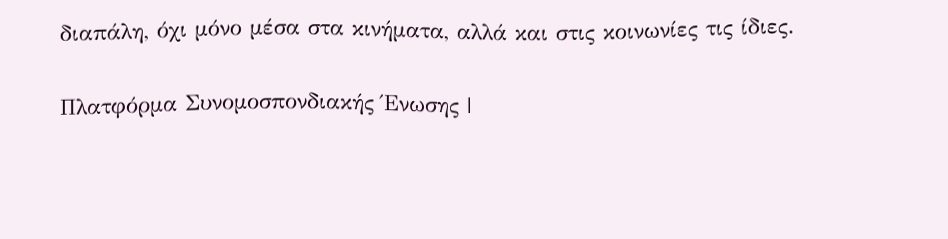διαπάλη, όχι μόνο μέσα στα κινήματα, αλλά και στις κοινωνίες τις ίδιες.

Πλατφόρμα Συνομοσπονδιακής Ένωσης |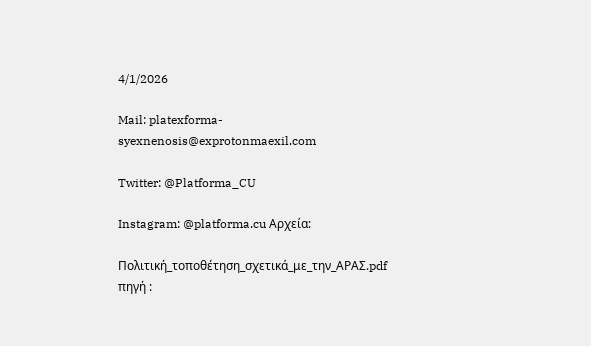4/1/2026

Mail: platexforma-syexnenosis@exprotonmaexil.com

Twitter: @Platforma_CU

Instagram: @platforma.cu Αρχεία:

Πολιτική_τοποθέτηση_σχετικά_με_την_ΑΡΑΣ.pdf πηγή :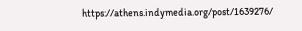https://athens.indymedia.org/post/1639276/